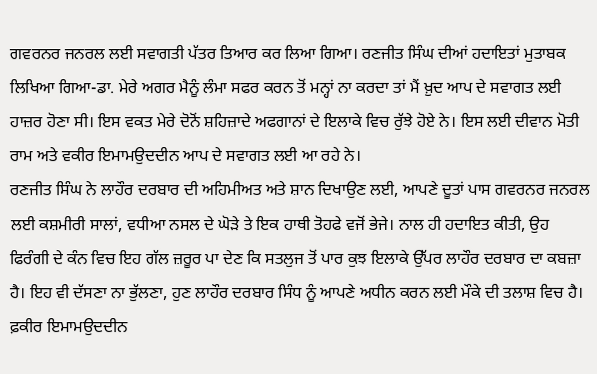ਗਵਰਨਰ ਜਨਰਲ ਲਈ ਸਵਾਗਤੀ ਪੱਤਰ ਤਿਆਰ ਕਰ ਲਿਆ ਗਿਆ। ਰਣਜੀਤ ਸਿੰਘ ਦੀਆਂ ਹਦਾਇਤਾਂ ਮੁਤਾਬਕ ਲਿਖਿਆ ਗਿਆ-ਡਾ. ਮੇਰੇ ਅਗਰ ਮੈਨੂੰ ਲੰਮਾ ਸਫਰ ਕਰਨ ਤੋਂ ਮਨ੍ਹਾਂ ਨਾ ਕਰਦਾ ਤਾਂ ਮੈਂ ਖ਼ੁਦ ਆਪ ਦੇ ਸਵਾਗਤ ਲਈ ਹਾਜ਼ਰ ਹੋਣਾ ਸੀ। ਇਸ ਵਕਤ ਮੇਰੇ ਦੋਨੋਂ ਸ਼ਹਿਜ਼ਾਦੇ ਅਫਗਾਨਾਂ ਦੇ ਇਲਾਕੇ ਵਿਚ ਰੁੱਝੇ ਹੋਏ ਨੇ। ਇਸ ਲਈ ਦੀਵਾਨ ਮੋਤੀ ਰਾਮ ਅਤੇ ਵਕੀਰ ਇਮਾਮਉਦਦੀਨ ਆਪ ਦੇ ਸਵਾਗਤ ਲਈ ਆ ਰਹੇ ਨੇ।
ਰਣਜੀਤ ਸਿੰਘ ਨੇ ਲਾਹੌਰ ਦਰਬਾਰ ਦੀ ਅਹਿਮੀਅਤ ਅਤੇ ਸ਼ਾਨ ਦਿਖਾਉਣ ਲਈ, ਆਪਣੇ ਦੂਤਾਂ ਪਾਸ ਗਵਰਨਰ ਜਨਰਲ ਲਈ ਕਸ਼ਮੀਰੀ ਸਾਲਾਂ, ਵਧੀਆ ਨਸਲ ਦੇ ਘੋੜੇ ਤੇ ਇਕ ਹਾਥੀ ਤੋਹਫੇ ਵਜੋਂ ਭੇਜੇ। ਨਾਲ ਹੀ ਹਦਾਇਤ ਕੀਤੀ, ਉਹ ਫਿਰੰਗੀ ਦੇ ਕੰਨ ਵਿਚ ਇਹ ਗੱਲ ਜ਼ਰੂਰ ਪਾ ਦੇਣ ਕਿ ਸਤਲੁਜ ਤੋਂ ਪਾਰ ਕੁਝ ਇਲਾਕੇ ਉੱਪਰ ਲਾਹੌਰ ਦਰਬਾਰ ਦਾ ਕਬਜ਼ਾ ਹੈ। ਇਹ ਵੀ ਦੱਸਣਾ ਨਾ ਭੁੱਲਣਾ, ਹੁਣ ਲਾਹੌਰ ਦਰਬਾਰ ਸਿੰਧ ਨੂੰ ਆਪਣੇ ਅਧੀਨ ਕਰਨ ਲਈ ਮੌਕੇ ਦੀ ਤਲਾਸ਼ ਵਿਚ ਹੈ।
ਫ਼ਕੀਰ ਇਮਾਮਉਦਦੀਨ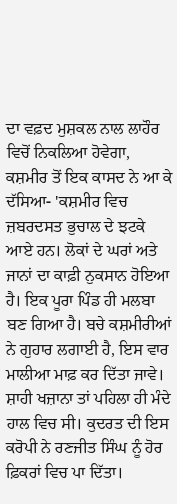ਦਾ ਵਫ਼ਦ ਮੁਸ਼ਕਲ ਨਾਲ ਲਾਹੌਰ ਵਿਚੋਂ ਨਿਕਲਿਆ ਹੋਵੇਗਾ, ਕਸ਼ਮੀਰ ਤੋਂ ਇਕ ਕਾਸਦ ਨੇ ਆ ਕੇ ਦੱਸਿਆ- 'ਕਸ਼ਮੀਰ ਵਿਚ ਜ਼ਬਰਦਸਤ ਭੁਚਾਲ ਦੇ ਝਟਕੇ ਆਏ ਹਨ। ਲੋਕਾਂ ਦੇ ਘਰਾਂ ਅਤੇ ਜਾਨਾਂ ਦਾ ਕਾਫ਼ੀ ਨੁਕਸਾਨ ਹੋਇਆ ਹੈ। ਇਕ ਪੂਰਾ ਪਿੰਡ ਹੀ ਮਲਬਾ ਬਣ ਗਿਆ ਹੈ। ਬਚੇ ਕਸ਼ਮੀਰੀਆਂ ਨੇ ਗੁਹਾਰ ਲਗਾਈ ਹੈ, ਇਸ ਵਾਰ ਮਾਲੀਆ ਮਾਫ਼ ਕਰ ਦਿੱਤਾ ਜਾਵੇ।
ਸ਼ਾਹੀ ਖਜ਼ਾਨਾ ਤਾਂ ਪਹਿਲਾ ਹੀ ਮੰਦੇ ਹਾਲ ਵਿਚ ਸੀ। ਕੁਦਰਤ ਦੀ ਇਸ ਕਰੋਪੀ ਨੇ ਰਣਜੀਤ ਸਿੰਘ ਨੂੰ ਹੋਰ ਫ਼ਿਕਰਾਂ ਵਿਚ ਪਾ ਦਿੱਤਾ।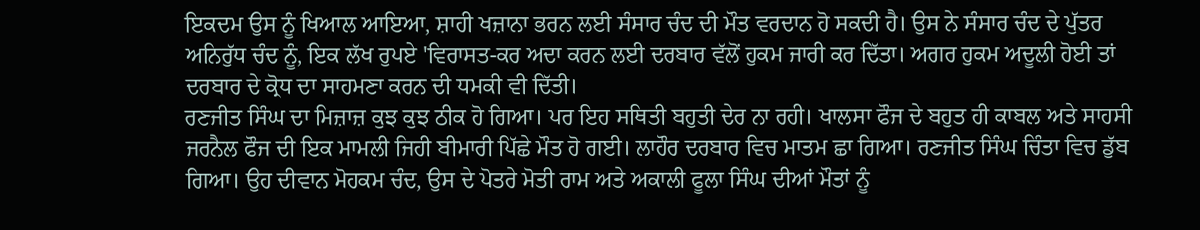ਇਕਦਮ ਉਸ ਨੂੰ ਖਿਆਲ ਆਇਆ, ਸ਼ਾਹੀ ਖਜ਼ਾਨਾ ਭਰਨ ਲਈ ਸੰਸਾਰ ਚੰਦ ਦੀ ਮੌਤ ਵਰਦਾਨ ਹੋ ਸਕਦੀ ਹੈ। ਉਸ ਨੇ ਸੰਸਾਰ ਚੰਦ ਦੇ ਪੁੱਤਰ ਅਨਿਰੁੱਧ ਚੰਦ ਨੂੰ, ਇਕ ਲੱਖ ਰੁਪਏ 'ਵਿਰਾਸਤ-ਕਰ ਅਦਾ ਕਰਨ ਲਈ ਦਰਬਾਰ ਵੱਲੋਂ ਹੁਕਮ ਜਾਰੀ ਕਰ ਦਿੱਤਾ। ਅਗਰ ਹੁਕਮ ਅਦੂਲੀ ਹੋਈ ਤਾਂ ਦਰਬਾਰ ਦੇ ਕ੍ਰੋਧ ਦਾ ਸਾਹਮਣਾ ਕਰਨ ਦੀ ਧਮਕੀ ਵੀ ਦਿੱਤੀ।
ਰਣਜੀਤ ਸਿੰਘ ਦਾ ਮਿਜ਼ਾਜ਼ ਕੁਝ ਕੁਝ ਠੀਕ ਹੋ ਗਿਆ। ਪਰ ਇਹ ਸਥਿਤੀ ਬਹੁਤੀ ਦੇਰ ਨਾ ਰਹੀ। ਖਾਲਸਾ ਫੌਜ ਦੇ ਬਹੁਤ ਹੀ ਕਾਬਲ ਅਤੇ ਸਾਹਸੀ ਜਰਨੈਲ ਫੌਜ ਦੀ ਇਕ ਮਾਮਲੀ ਜਿਹੀ ਬੀਮਾਰੀ ਪਿੱਛੇ ਮੌਤ ਹੋ ਗਈ। ਲਾਹੌਰ ਦਰਬਾਰ ਵਿਚ ਮਾਤਮ ਛਾ ਗਿਆ। ਰਣਜੀਤ ਸਿੰਘ ਚਿੰਤਾ ਵਿਚ ਡੁੱਬ ਗਿਆ। ਉਹ ਦੀਵਾਨ ਮੋਹਕਮ ਚੰਦ, ਉਸ ਦੇ ਪੋਤਰੇ ਮੋਤੀ ਰਾਮ ਅਤੇ ਅਕਾਲੀ ਫੂਲਾ ਸਿੰਘ ਦੀਆਂ ਮੌਤਾਂ ਨੂੰ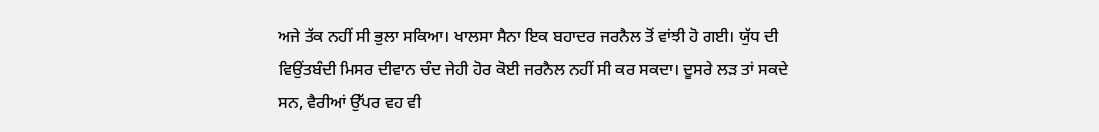ਅਜੇ ਤੱਕ ਨਹੀਂ ਸੀ ਭੁਲਾ ਸਕਿਆ। ਖਾਲਸਾ ਸੈਨਾ ਇਕ ਬਹਾਦਰ ਜਰਨੈਲ ਤੋਂ ਵਾਂਝੀ ਹੋ ਗਈ। ਯੁੱਧ ਦੀ ਵਿਉਂਤਬੰਦੀ ਮਿਸਰ ਦੀਵਾਨ ਚੰਦ ਜੇਹੀ ਹੋਰ ਕੋਈ ਜਰਨੈਲ ਨਹੀਂ ਸੀ ਕਰ ਸਕਦਾ। ਦੂਸਰੇ ਲੜ ਤਾਂ ਸਕਦੇ ਸਨ, ਵੈਰੀਆਂ ਉੱਪਰ ਵਹ ਵੀ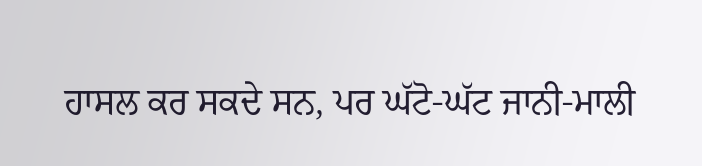ਹਾਸਲ ਕਰ ਸਕਦੇ ਸਨ, ਪਰ ਘੱਟੋ-ਘੱਟ ਜਾਨੀ-ਮਾਲੀ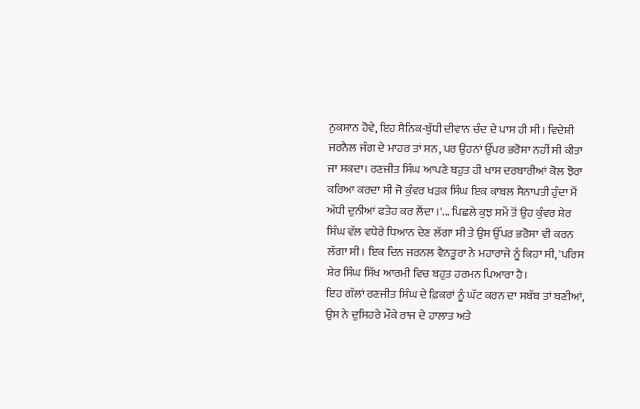ਨੁਕਸਾਨ ਹੋਵੇ, ਇਹ ਸੈਨਿਕ-ਬੁੱਧੀ ਦੀਵਾਨ ਚੰਦ ਦੇ ਪਾਸ ਹੀ ਸੀ। ਵਿਦੇਸ਼ੀ ਜਰਨੈਲ ਜੰਗ ਦੇ ਮਾਹਰ ਤਾਂ ਸਨ, ਪਰ ਉਹਨਾਂ ਉੱਪਰ ਭਰੋਸਾ ਨਹੀਂ ਸੀ ਕੀਤਾ ਜਾ ਸਕਦਾ। ਰਣਜੀਤ ਸਿੰਘ ਆਪਣੇ ਬਹੁਤ ਹੀ ਖਾਸ ਦਰਬਾਰੀਆਂ ਕੋਲ ਝੋਰਾ ਕਰਿਆ ਕਰਦਾ ਸੀ ਜੋ ਕੁੰਵਰ ਖੜਕ ਸਿੰਘ ਇਕ ਕਾਬਲ ਸੈਨਾਪਤੀ ਹੁੰਦਾ ਮੈਂ ਅੱਧੀ ਦੁਨੀਆਂ ਫਤੇਹ ਕਰ ਲੈਂਦਾ ।'... ਪਿਛਲੇ ਕੁਝ ਸਮੇਂ ਤੋਂ ਉਹ ਕੁੰਵਰ ਸ਼ੇਰ ਸਿੰਘ ਵੱਲ ਵਧੇਰੇ ਧਿਆਨ ਦੇਣ ਲੱਗਾ ਸੀ ਤੇ ਉਸ ਉੱਪਰ ਭਰੋਸਾ ਵੀ ਕਰਨ ਲੱਗਾ ਸੀ। ਇਕ ਦਿਨ ਜਰਨਲ ਵੈਨਤੂਰਾ ਨੇ ਮਹਾਰਾਜੇ ਨੂੰ ਕਿਹਾ ਸੀ, 'ਪਰਿਸ ਸ਼ੇਰ ਸਿੰਘ ਸਿੱਖ ਆਰਮੀ ਵਿਚ ਬਹੁਤ ਹਰਮਨ ਪਿਆਰਾ ਹੈ।
ਇਹ ਗੱਲਾਂ ਰਣਜੀਤ ਸਿੰਘ ਦੇ ਫ਼ਿਕਰਾਂ ਨੂੰ ਘੱਟ ਕਰਨ ਦਾ ਸਬੱਬ ਤਾਂ ਬਣੀਆਂ, ਉਸ ਨੇ ਦੁਸਿਹਰੇ ਮੌਕੇ ਰਾਜ ਦੇ ਹਾਲਾਤ ਅਤੇ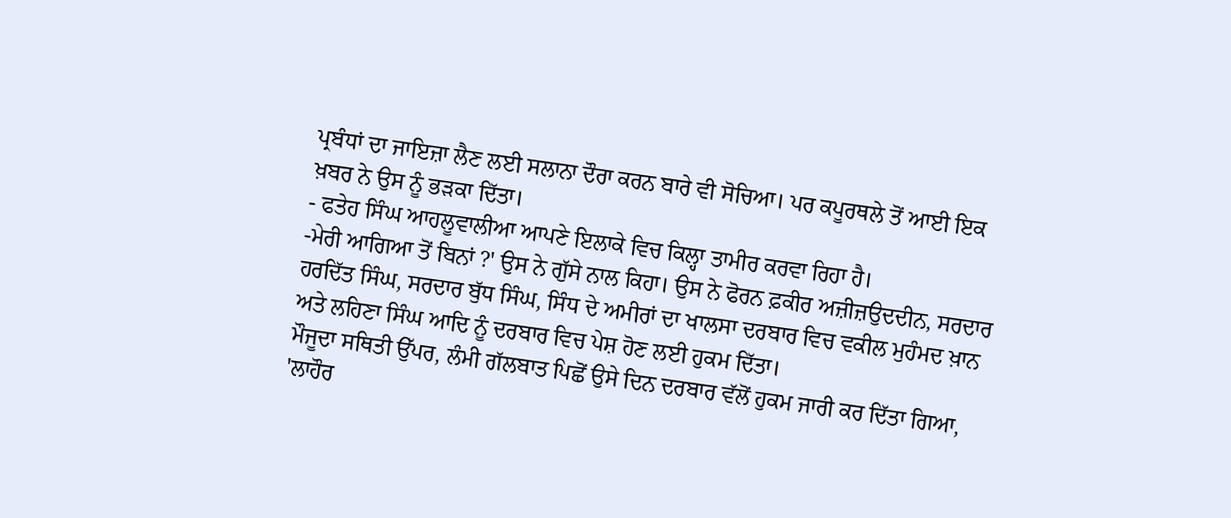ਪ੍ਰਬੰਧਾਂ ਦਾ ਜਾਇਜ਼ਾ ਲੈਣ ਲਈ ਸਲਾਨਾ ਦੌਰਾ ਕਰਨ ਬਾਰੇ ਵੀ ਸੋਚਿਆ। ਪਰ ਕਪੂਰਥਲੇ ਤੋਂ ਆਈ ਇਕ ਖ਼ਬਰ ਨੇ ਉਸ ਨੂੰ ਭੜਕਾ ਦਿੱਤਾ।
- ਫਤੇਹ ਸਿੰਘ ਆਹਲੂਵਾਲੀਆ ਆਪਣੇ ਇਲਾਕੇ ਵਿਚ ਕਿਲ੍ਹਾ ਤਾਮੀਰ ਕਰਵਾ ਰਿਹਾ ਹੈ।
-ਮੇਰੀ ਆਗਿਆ ਤੋਂ ਬਿਨਾਂ ?' ਉਸ ਨੇ ਗੁੱਸੇ ਨਾਲ ਕਿਹਾ। ਉਸ ਨੇ ਫੋਰਨ ਫ਼ਕੀਰ ਅਜ਼ੀਜ਼ਉਦਦੀਨ, ਸਰਦਾਰ ਹਰਦਿੱਤ ਸਿੰਘ, ਸਰਦਾਰ ਬੁੱਧ ਸਿੰਘ, ਸਿੰਧ ਦੇ ਅਮੀਰਾਂ ਦਾ ਖਾਲਸਾ ਦਰਬਾਰ ਵਿਚ ਵਕੀਲ ਮੁਹੰਮਦ ਖ਼ਾਨ ਅਤੇ ਲਹਿਣਾ ਸਿੰਘ ਆਦਿ ਨੂੰ ਦਰਬਾਰ ਵਿਚ ਪੇਸ਼ ਹੋਣ ਲਈ ਹੁਕਮ ਦਿੱਤਾ।
ਮੌਜੂਦਾ ਸਥਿਤੀ ਉੱਪਰ, ਲੰਮੀ ਗੱਲਬਾਤ ਪਿਛੋਂ ਉਸੇ ਦਿਨ ਦਰਬਾਰ ਵੱਲੋਂ ਹੁਕਮ ਜਾਰੀ ਕਰ ਦਿੱਤਾ ਗਿਆ, 'ਲਾਹੌਰ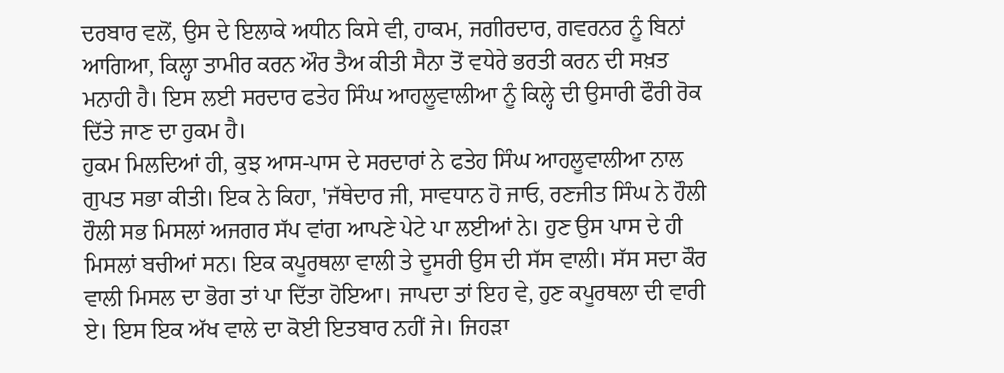ਦਰਬਾਰ ਵਲੋਂ, ਉਸ ਦੇ ਇਲਾਕੇ ਅਧੀਨ ਕਿਸੇ ਵੀ, ਹਾਕਮ, ਜਗੀਰਦਾਰ, ਗਵਰਨਰ ਨੂੰ ਬਿਨਾਂ ਆਗਿਆ, ਕਿਲ੍ਹਾ ਤਾਮੀਰ ਕਰਨ ਔਰ ਤੈਅ ਕੀਤੀ ਸੈਨਾ ਤੋਂ ਵਧੇਰੇ ਭਰਤੀ ਕਰਨ ਦੀ ਸਖ਼ਤ ਮਨਾਹੀ ਹੈ। ਇਸ ਲਈ ਸਰਦਾਰ ਫਤੇਹ ਸਿੰਘ ਆਹਲੂਵਾਲੀਆ ਨੂੰ ਕਿਲ੍ਹੇ ਦੀ ਉਸਾਰੀ ਫੌਰੀ ਰੋਕ ਦਿੱਤੇ ਜਾਣ ਦਾ ਹੁਕਮ ਹੈ।
ਹੁਕਮ ਮਿਲਦਿਆਂ ਹੀ, ਕੁਝ ਆਸ-ਪਾਸ ਦੇ ਸਰਦਾਰਾਂ ਨੇ ਫਤੇਹ ਸਿੰਘ ਆਹਲੂਵਾਲੀਆ ਨਾਲ ਗੁਪਤ ਸਭਾ ਕੀਤੀ। ਇਕ ਨੇ ਕਿਹਾ, 'ਜੱਥੇਦਾਰ ਜੀ, ਸਾਵਧਾਨ ਹੋ ਜਾਓ, ਰਣਜੀਤ ਸਿੰਘ ਨੇ ਹੌਲੀ ਹੌਲੀ ਸਭ ਮਿਸਲਾਂ ਅਜਗਰ ਸੱਪ ਵਾਂਗ ਆਪਣੇ ਪੇਟੇ ਪਾ ਲਈਆਂ ਨੇ। ਹੁਣ ਉਸ ਪਾਸ ਦੇ ਹੀ ਮਿਸਲਾਂ ਬਚੀਆਂ ਸਨ। ਇਕ ਕਪੂਰਥਲਾ ਵਾਲੀ ਤੇ ਦੂਸਰੀ ਉਸ ਦੀ ਸੱਸ ਵਾਲੀ। ਸੱਸ ਸਦਾ ਕੌਰ ਵਾਲੀ ਮਿਸਲ ਦਾ ਭੋਗ ਤਾਂ ਪਾ ਦਿੱਤਾ ਹੋਇਆ। ਜਾਪਦਾ ਤਾਂ ਇਹ ਵੇ, ਹੁਣ ਕਪੂਰਥਲਾ ਦੀ ਵਾਰੀ ਏ। ਇਸ ਇਕ ਅੱਖ ਵਾਲੇ ਦਾ ਕੋਈ ਇਤਬਾਰ ਨਹੀਂ ਜੇ। ਜਿਹੜਾ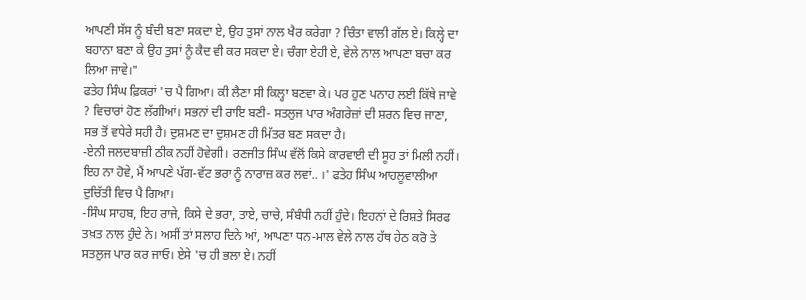ਆਪਣੀ ਸੱਸ ਨੂੰ ਬੰਦੀ ਬਣਾ ਸਕਦਾ ਏ, ਉਹ ਤੁਸਾਂ ਨਾਲ ਖੈਰ ਕਰੇਗਾ ? ਚਿੰਤਾ ਵਾਲੀ ਗੱਲ ਏ। ਕਿਲ੍ਹੇ ਦਾ ਬਹਾਨਾ ਬਣਾ ਕੇ ਉਹ ਤੁਸਾਂ ਨੂੰ ਕੈਦ ਵੀ ਕਰ ਸਕਦਾ ਏ। ਚੰਗਾ ਏਹੀ ਏ, ਵੇਲੇ ਨਾਲ ਆਪਣਾ ਬਚਾ ਕਰ ਲਿਆ ਜਾਵੇ।"
ਫਤੇਹ ਸਿੰਘ ਫ਼ਿਕਰਾਂ 'ਚ ਪੈ ਗਿਆ। ਕੀ ਲੈਣਾ ਸੀ ਕਿਲ੍ਹਾ ਬਣਵਾ ਕੇ। ਪਰ ਹੁਣ ਪਨਾਹ ਲਈ ਕਿੱਥੇ ਜਾਵੇ ? ਵਿਚਾਰਾਂ ਹੋਣ ਲੱਗੀਆਂ। ਸਭਨਾਂ ਦੀ ਰਾਇ ਬਣੀ- ਸਤਲੁਜ ਪਾਰ ਅੰਗਰੇਜ਼ਾਂ ਦੀ ਸ਼ਰਨ ਵਿਚ ਜਾਣਾ, ਸਭ ਤੋਂ ਵਧੇਰੇ ਸਹੀ ਹੈ। ਦੁਸ਼ਮਣ ਦਾ ਦੁਸ਼ਮਣ ਹੀ ਮਿੱਤਰ ਬਣ ਸਕਦਾ ਹੈ।
-ਏਨੀ ਜਲਦਬਾਜ਼ੀ ਠੀਕ ਨਹੀਂ ਹੋਵੇਗੀ। ਰਣਜੀਤ ਸਿੰਘ ਵੱਲੋਂ ਕਿਸੇ ਕਾਰਵਾਈ ਦੀ ਸੂਹ ਤਾਂ ਮਿਲੀ ਨਹੀਂ। ਇਹ ਨਾ ਹੋਵੇ, ਮੈਂ ਆਪਣੇ ਪੱਗ-ਵੱਟ ਭਰਾ ਨੂੰ ਨਾਰਾਜ਼ ਕਰ ਲਵਾਂ.. ।' ਫਤੇਹ ਸਿੰਘ ਆਹਲੂਵਾਲੀਆ ਦੁਚਿੱਤੀ ਵਿਚ ਪੈ ਗਿਆ।
-ਸਿੰਘ ਸਾਹਬ, ਇਹ ਰਾਜੇ, ਕਿਸੇ ਦੇ ਭਰਾ, ਤਾਏ, ਚਾਚੇ, ਸੰਬੰਧੀ ਨਹੀਂ ਹੁੰਦੇ। ਇਹਨਾਂ ਦੇ ਰਿਸ਼ਤੇ ਸਿਰਫ ਤਖ਼ਤ ਨਾਲ ਹੁੰਦੇ ਨੇ। ਅਸੀਂ ਤਾਂ ਸਲਾਹ ਦਿਨੇ ਆਂ, ਆਪਣਾ ਧਨ-ਮਾਲ ਵੇਲੇ ਨਾਲ ਹੱਥ ਹੇਠ ਕਰੋ ਤੇ ਸਤਲੁਜ ਪਾਰ ਕਰ ਜਾਓ। ਏਸੇ 'ਚ ਹੀ ਭਲਾ ਏ। ਨਹੀਂ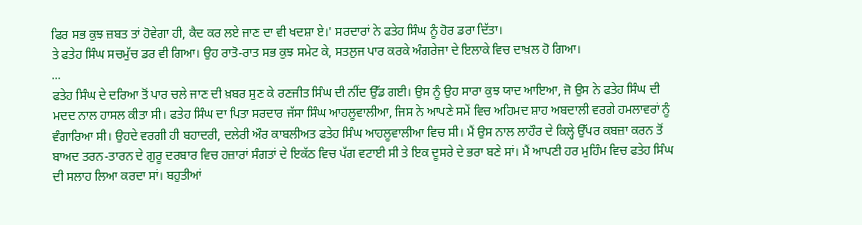ਫਿਰ ਸਭ ਕੁਝ ਜ਼ਬਤ ਤਾਂ ਹੋਵੇਗਾ ਹੀ, ਕੈਦ ਕਰ ਲਏ ਜਾਣ ਦਾ ਵੀ ਖਦਸ਼ਾ ਏ।' ਸਰਦਾਰਾਂ ਨੇ ਫਤੇਹ ਸਿੰਘ ਨੂੰ ਹੋਰ ਡਰਾ ਦਿੱਤਾ।
ਤੇ ਫਤੇਹ ਸਿੰਘ ਸਚਮੁੱਚ ਡਰ ਵੀ ਗਿਆ। ਉਹ ਰਾਤੋ-ਰਾਤ ਸਭ ਕੁਝ ਸਮੇਟ ਕੇ, ਸਤਲੁਜ ਪਾਰ ਕਰਕੇ ਅੰਗਰੇਜਾ ਦੇ ਇਲਾਕੇ ਵਿਚ ਦਾਖ਼ਲ ਹੋ ਗਿਆ।
...
ਫਤੇਹ ਸਿੰਘ ਦੇ ਦਰਿਆ ਤੋਂ ਪਾਰ ਚਲੇ ਜਾਣ ਦੀ ਖ਼ਬਰ ਸੁਣ ਕੇ ਰਣਜੀਤ ਸਿੰਘ ਦੀ ਨੀਂਦ ਉੱਡ ਗਈ। ਉਸ ਨੂੰ ਉਹ ਸਾਰਾ ਕੁਝ ਯਾਦ ਆਇਆ, ਜੋ ਉਸ ਨੇ ਫਤੇਹ ਸਿੰਘ ਦੀ ਮਦਦ ਨਾਲ ਹਾਸਲ ਕੀਤਾ ਸੀ। ਫਤੇਹ ਸਿੰਘ ਦਾ ਪਿਤਾ ਸਰਦਾਰ ਜੱਸਾ ਸਿੰਘ ਆਹਲੂਵਾਲੀਆ, ਜਿਸ ਨੇ ਆਪਣੇ ਸਮੇਂ ਵਿਚ ਅਹਿਮਦ ਸ਼ਾਹ ਅਬਦਾਲੀ ਵਰਗੇ ਹਮਲਾਵਰਾਂ ਨੂੰ ਵੰਗਾਰਿਆ ਸੀ। ਉਹਦੇ ਵਰਗੀ ਹੀ ਬਹਾਦਰੀ, ਦਲੇਰੀ ਔਰ ਕਾਬਲੀਅਤ ਫਤੇਹ ਸਿੰਘ ਆਹਲੂਵਾਲੀਆ ਵਿਚ ਸੀ। ਮੈਂ ਉਸ ਨਾਲ ਲਾਹੌਰ ਦੇ ਕਿਲ੍ਹੇ ਉੱਪਰ ਕਬਜ਼ਾ ਕਰਨ ਤੋਂ ਬਾਅਦ ਤਰਨ-ਤਾਰਨ ਦੇ ਗੁਰੂ ਦਰਬਾਰ ਵਿਚ ਹਜ਼ਾਰਾਂ ਸੰਗਤਾਂ ਦੇ ਇਕੱਠ ਵਿਚ ਪੱਗ ਵਟਾਈ ਸੀ ਤੇ ਇਕ ਦੂਸਰੇ ਦੇ ਭਰਾ ਬਣੇ ਸਾਂ। ਮੈਂ ਆਪਣੀ ਹਰ ਮੁਹਿੰਮ ਵਿਚ ਫਤੇਹ ਸਿੰਘ ਦੀ ਸਲਾਹ ਲਿਆ ਕਰਦਾ ਸਾਂ। ਬਹੁਤੀਆਂ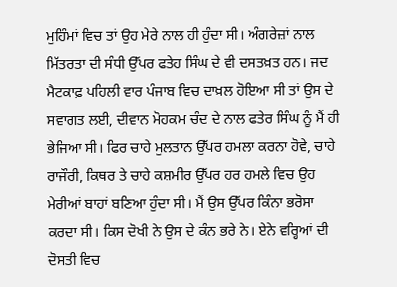ਮੁਹਿੰਮਾਂ ਵਿਚ ਤਾਂ ਉਹ ਮੇਰੇ ਨਾਲ ਹੀ ਹੁੰਦਾ ਸੀ। ਅੰਗਰੇਜ਼ਾਂ ਨਾਲ ਮਿੱਤਰਤਾ ਦੀ ਸੰਧੀ ਉੱਪਰ ਫਤੇਹ ਸਿੰਘ ਦੇ ਵੀ ਦਸਤਖ਼ਤ ਹਨ। ਜਦ ਮੈਟਕਾਫ਼ ਪਹਿਲੀ ਵਾਰ ਪੰਜਾਬ ਵਿਚ ਦਾਖ਼ਲ ਹੋਇਆ ਸੀ ਤਾਂ ਉਸ ਦੇ ਸਵਾਗਤ ਲਈ, ਦੀਵਾਨ ਮੋਹਕਮ ਚੰਦ ਦੇ ਨਾਲ ਫਤੇਰ ਸਿੰਘ ਨੂੰ ਮੈਂ ਹੀ ਭੇਜਿਆ ਸੀ। ਫਿਰ ਚਾਹੇ ਮੁਲਤਾਨ ਉੱਪਰ ਹਮਲਾ ਕਰਨਾ ਹੋਵੇ, ਚਾਹੇ ਰਾਜੌਰੀ, ਕਿਥਰ ਤੇ ਚਾਹੇ ਕਸ਼ਮੀਰ ਉੱਪਰ ਹਰ ਹਮਲੇ ਵਿਚ ਉਹ ਮੇਰੀਆਂ ਬਾਹਾਂ ਬਣਿਆ ਹੁੰਦਾ ਸੀ। ਮੈਂ ਉਸ ਉੱਪਰ ਕਿੰਨਾ ਭਰੋਸਾ ਕਰਦਾ ਸੀ। ਕਿਸ ਦੋਖੀ ਨੇ ਉਸ ਦੇ ਕੰਨ ਭਰੇ ਨੇ। ਏਨੇ ਵਰ੍ਹਿਆਂ ਦੀ ਦੋਸਤੀ ਵਿਚ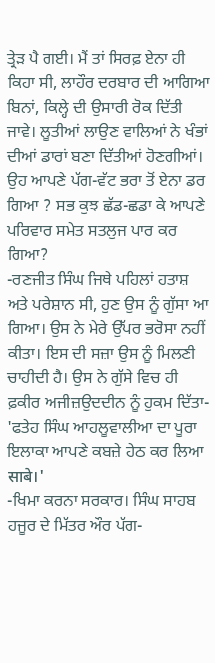ਤ੍ਰੇੜ ਪੈ ਗਈ। ਮੈਂ ਤਾਂ ਸਿਰਫ਼ ਏਨਾ ਹੀ ਕਿਹਾ ਸੀ, ਲਾਹੌਰ ਦਰਬਾਰ ਦੀ ਆਗਿਆ ਬਿਨਾਂ, ਕਿਲ੍ਹੇ ਦੀ ਉਸਾਰੀ ਰੋਕ ਦਿੱਤੀ ਜਾਵੇ। ਲੂਤੀਆਂ ਲਾਉਣ ਵਾਲਿਆਂ ਨੇ ਖੰਭਾਂ ਦੀਆਂ ਡਾਰਾਂ ਬਣਾ ਦਿੱਤੀਆਂ ਹੋਣਗੀਆਂ। ਉਹ ਆਪਣੇ ਪੱਗ-ਵੱਟ ਭਰਾ ਤੋਂ ਏਨਾ ਡਰ ਗਿਆ ? ਸਭ ਕੁਝ ਛੱਡ-ਛਡਾ ਕੇ ਆਪਣੇ ਪਰਿਵਾਰ ਸਮੇਤ ਸਤਲੁਜ ਪਾਰ ਕਰ ਗਿਆ?
-ਰਣਜੀਤ ਸਿੰਘ ਜਿਥੇ ਪਹਿਲਾਂ ਹਤਾਸ਼ ਅਤੇ ਪਰੇਸ਼ਾਨ ਸੀ, ਹੁਣ ਉਸ ਨੂੰ ਗੁੱਸਾ ਆ ਗਿਆ। ਉਸ ਨੇ ਮੇਰੇ ਉੱਪਰ ਭਰੋਸਾ ਨਹੀਂ ਕੀਤਾ। ਇਸ ਦੀ ਸਜ਼ਾ ਉਸ ਨੂੰ ਮਿਲਣੀ ਚਾਹੀਦੀ ਹੈ। ਉਸ ਨੇ ਗੁੱਸੇ ਵਿਚ ਹੀ ਫ਼ਕੀਰ ਅਜੀਜ਼ਉਦਦੀਨ ਨੂੰ ਹੁਕਮ ਦਿੱਤਾ- 'ਫਤੇਹ ਸਿੰਘ ਆਹਲੂਵਾਲੀਆ ਦਾ ਪੂਰਾ ਇਲਾਕਾ ਆਪਣੇ ਕਬਜ਼ੇ ਹੇਠ ਕਰ ਲਿਆ साबे।'
-ਖਿਮਾ ਕਰਨਾ ਸਰਕਾਰ। ਸਿੰਘ ਸਾਹਬ ਹਜੂਰ ਦੇ ਮਿੱਤਰ ਔਰ ਪੱਗ-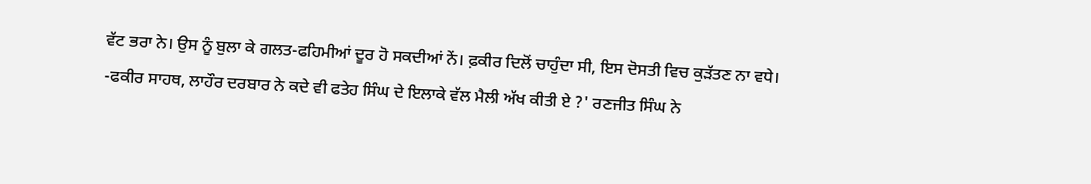ਵੱਟ ਭਰਾ ਨੇ। ਉਸ ਨੂੰ ਬੁਲਾ ਕੇ ਗਲਤ-ਫਹਿਮੀਆਂ ਦੂਰ ਹੋ ਸਕਦੀਆਂ ਨੇਂ। ਫ਼ਕੀਰ ਦਿਲੋਂ ਚਾਹੁੰਦਾ ਸੀ, ਇਸ ਦੋਸਤੀ ਵਿਚ ਕੁੜੱਤਣ ਨਾ ਵਧੇ।
-ਫਕੀਰ ਸਾਹਥ, ਲਾਹੌਰ ਦਰਬਾਰ ਨੇ ਕਦੇ ਵੀ ਫਤੇਹ ਸਿੰਘ ਦੇ ਇਲਾਕੇ ਵੱਲ ਮੈਲੀ ਅੱਖ ਕੀਤੀ ਏ ?' ਰਣਜੀਤ ਸਿੰਘ ਨੇ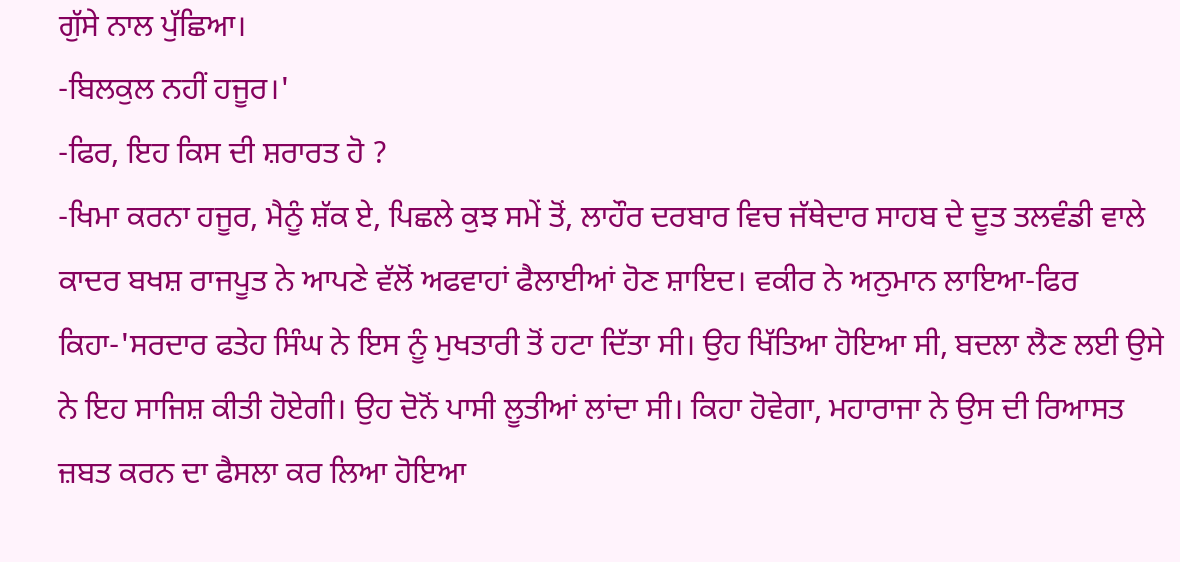ਗੁੱਸੇ ਨਾਲ ਪੁੱਛਿਆ।
-ਬਿਲਕੁਲ ਨਹੀਂ ਹਜੂਰ।'
-ਫਿਰ, ਇਹ ਕਿਸ ਦੀ ਸ਼ਰਾਰਤ ਹੋ ?
-ਖਿਮਾ ਕਰਨਾ ਹਜੂਰ, ਮੈਨੂੰ ਸ਼ੱਕ ਏ, ਪਿਛਲੇ ਕੁਝ ਸਮੇਂ ਤੋਂ, ਲਾਹੌਰ ਦਰਬਾਰ ਵਿਚ ਜੱਥੇਦਾਰ ਸਾਹਬ ਦੇ ਦੂਤ ਤਲਵੰਡੀ ਵਾਲੇ ਕਾਦਰ ਬਖਸ਼ ਰਾਜਪੂਤ ਨੇ ਆਪਣੇ ਵੱਲੋਂ ਅਫਵਾਹਾਂ ਫੈਲਾਈਆਂ ਹੋਣ ਸ਼ਾਇਦ। ਵਕੀਰ ਨੇ ਅਨੁਮਾਨ ਲਾਇਆ-ਫਿਰ ਕਿਹਾ-'ਸਰਦਾਰ ਫਤੇਹ ਸਿੰਘ ਨੇ ਇਸ ਨੂੰ ਮੁਖਤਾਰੀ ਤੋਂ ਹਟਾ ਦਿੱਤਾ ਸੀ। ਉਹ ਖਿੱਤਿਆ ਹੋਇਆ ਸੀ, ਬਦਲਾ ਲੈਣ ਲਈ ਉਸੇ ਨੇ ਇਹ ਸਾਜਿਸ਼ ਕੀਤੀ ਹੋਏਗੀ। ਉਹ ਦੋਨੋਂ ਪਾਸੀ ਲੂਤੀਆਂ ਲਾਂਦਾ ਸੀ। ਕਿਹਾ ਹੋਵੇਗਾ, ਮਹਾਰਾਜਾ ਨੇ ਉਸ ਦੀ ਰਿਆਸਤ ਜ਼ਬਤ ਕਰਨ ਦਾ ਫੈਸਲਾ ਕਰ ਲਿਆ ਹੋਇਆ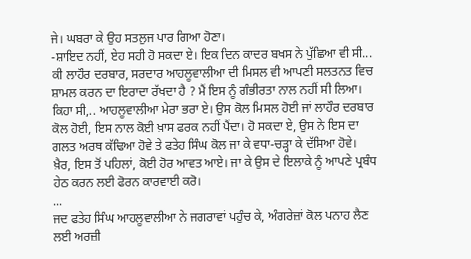ਜੇ। ਘਬਰਾ ਕੇ ਉਹ ਸਤਲੁਜ ਪਾਰ ਗਿਆ ਹੋਣਾ।
-ਸ਼ਾਇਦ ਨਹੀਂ, ਏਹ ਸਹੀ ਹੋ ਸਕਦਾ ਏ। ਇਕ ਦਿਨ ਕਾਦਰ ਬਖਸ ਨੇ ਪੁੱਛਿਆ ਵੀ ਸੀ... ਕੀ ਲਾਹੌਰ ਦਰਬਾਰ, ਸਰਦਾਰ ਆਹਲੂਵਾਲੀਆ ਦੀ ਮਿਸਲ ਵੀ ਆਪਣੀ ਸਲਤਨਤ ਵਿਚ ਸ਼ਾਮਲ ਕਰਨ ਦਾ ਇਰਾਦਾ ਰੱਖਦਾ ਹੈ ? ਮੈਂ ਇਸ ਨੂੰ ਗੰਭੀਰਤਾ ਨਾਲ ਨਹੀਂ ਸੀ ਲਿਆ। ਕਿਹਾ ਸੀ,.. ਆਹਲੂਵਾਲੀਆ ਮੇਰਾ ਭਰਾ ਏ। ਉਸ ਕੋਲ ਮਿਸਲ ਹੋਈ ਜਾਂ ਲਾਹੌਰ ਦਰਬਾਰ ਕੋਲ ਹੋਈ, ਇਸ ਨਾਲ ਕੋਈ ਖ਼ਾਸ ਫਰਕ ਨਹੀਂ ਪੈਂਦਾ। ਹੋ ਸਕਦਾ ਏ, ਉਸ ਨੇ ਇਸ ਦਾ ਗਲਤ ਅਰਥ ਕੱਢਿਆ ਹੋਵੇ ਤੇ ਫਤੇਹ ਸਿੰਘ ਕੋਲ ਜਾ ਕੇ ਵਧਾ-ਚੜ੍ਹਾ ਕੇ ਦੱਸਿਆ ਹੋਵੇ। ਖ਼ੈਰ, ਇਸ ਤੋਂ ਪਹਿਲਾਂ, ਕੋਈ ਹੋਰ ਆਵਤ ਆਏ। ਜਾ ਕੇ ਉਸ ਦੇ ਇਲਾਕੇ ਨੂੰ ਆਪਣੇ ਪ੍ਰਬੰਧ ਹੇਠ ਕਰਨ ਲਈ ਫੋਰਨ ਕਾਰਵਾਈ ਕਰੋ।
...
ਜਦ ਫਤੇਹ ਸਿੰਘ ਆਹਲੂਵਾਲੀਆ ਨੇ ਜਗਰਾਵਾਂ ਪਹੁੰਚ ਕੇ, ਅੰਗਰੇਜ਼ਾਂ ਕੋਲ ਪਨਾਹ ਲੈਣ ਲਈ ਅਰਜ਼ੀ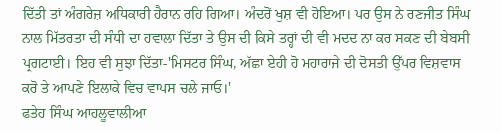ਦਿੱਤੀ ਤਾਂ ਅੰਗਰੇਜ਼ ਅਧਿਕਾਰੀ ਹੈਰਾਨ ਰਹਿ ਗਿਆ। ਅੰਦਰੋਂ ਖੁਸ਼ ਵੀ ਹੋਇਆ। ਪਰ ਉਸ ਨੇ ਰਣਜੀਤ ਸਿੰਘ ਨਾਲ ਮਿੱਤਰਤਾ ਦੀ ਸੰਧੀ ਦਾ ਹਵਾਲਾ ਦਿੱਤਾ ਤੇ ਉਸ ਦੀ ਕਿਸੇ ਤਰ੍ਹਾਂ ਦੀ ਵੀ ਮਦਦ ਨਾ ਕਰ ਸਕਣ ਦੀ ਬੇਬਸੀ ਪ੍ਰਗਟਾਈ। ਇਹ ਵੀ ਸੁਝਾ ਦਿੱਤਾ-'ਮਿਸਟਰ ਸਿੰਘ, ਅੱਛਾ ਏਹੀ ਹੋ ਮਹਾਰਾਜੇ ਦੀ ਦੋਸਤੀ ਉੱਪਰ ਵਿਸ਼ਵਾਸ ਕਰੋ ਤੇ ਆਪਣੇ ਇਲਾਕੇ ਵਿਚ ਵਾਪਸ ਚਲੇ ਜਾਓ।'
ਫਤੇਹ ਸਿੰਘ ਆਹਲੂਵਾਲੀਆ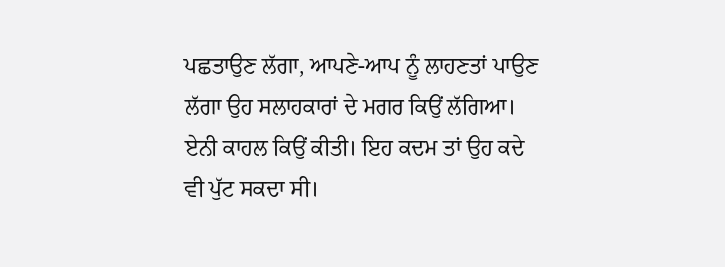ਪਛਤਾਉਣ ਲੱਗਾ, ਆਪਣੇ-ਆਪ ਨੂੰ ਲਾਹਣਤਾਂ ਪਾਉਣ ਲੱਗਾ ਉਹ ਸਲਾਹਕਾਰਾਂ ਦੇ ਮਗਰ ਕਿਉਂ ਲੱਗਿਆ। ਏਨੀ ਕਾਹਲ ਕਿਉਂ ਕੀਤੀ। ਇਹ ਕਦਮ ਤਾਂ ਉਹ ਕਦੇ ਵੀ ਪੁੱਟ ਸਕਦਾ ਸੀ।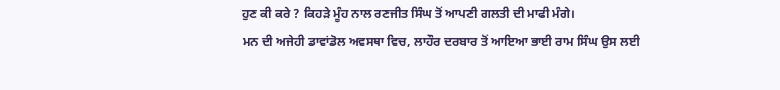ਹੁਣ ਕੀ ਕਰੇ ? ਕਿਹੜੇ ਮੂੰਹ ਨਾਲ ਰਣਜੀਤ ਸਿੰਘ ਤੋਂ ਆਪਣੀ ਗਲਤੀ ਦੀ ਮਾਫੀ ਮੰਗੇ।
ਮਨ ਦੀ ਅਜੇਹੀ ਡਾਵਾਂਡੋਲ ਅਵਸਥਾ ਵਿਚ, ਲਾਹੌਰ ਦਰਬਾਰ ਤੋਂ ਆਇਆ ਭਾਈ ਰਾਮ ਸਿੰਘ ਉਸ ਲਈ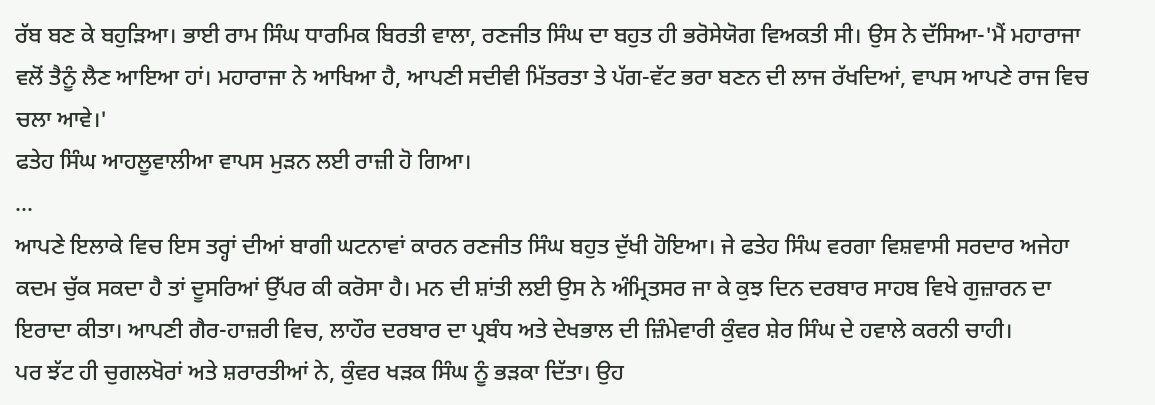ਰੱਬ ਬਣ ਕੇ ਬਹੁੜਿਆ। ਭਾਈ ਰਾਮ ਸਿੰਘ ਧਾਰਮਿਕ ਬਿਰਤੀ ਵਾਲਾ, ਰਣਜੀਤ ਸਿੰਘ ਦਾ ਬਹੁਤ ਹੀ ਭਰੋਸੇਯੋਗ ਵਿਅਕਤੀ ਸੀ। ਉਸ ਨੇ ਦੱਸਿਆ-'ਮੈਂ ਮਹਾਰਾਜਾ ਵਲੋਂ ਤੈਨੂੰ ਲੈਣ ਆਇਆ ਹਾਂ। ਮਹਾਰਾਜਾ ਨੇ ਆਖਿਆ ਹੈ, ਆਪਣੀ ਸਦੀਵੀ ਮਿੱਤਰਤਾ ਤੇ ਪੱਗ-ਵੱਟ ਭਰਾ ਬਣਨ ਦੀ ਲਾਜ ਰੱਖਦਿਆਂ, ਵਾਪਸ ਆਪਣੇ ਰਾਜ ਵਿਚ ਚਲਾ ਆਵੇ।'
ਫਤੇਹ ਸਿੰਘ ਆਹਲੂਵਾਲੀਆ ਵਾਪਸ ਮੁੜਨ ਲਈ ਰਾਜ਼ੀ ਹੋ ਗਿਆ।
...
ਆਪਣੇ ਇਲਾਕੇ ਵਿਚ ਇਸ ਤਰ੍ਹਾਂ ਦੀਆਂ ਬਾਗੀ ਘਟਨਾਵਾਂ ਕਾਰਨ ਰਣਜੀਤ ਸਿੰਘ ਬਹੁਤ ਦੁੱਖੀ ਹੋਇਆ। ਜੇ ਫਤੇਹ ਸਿੰਘ ਵਰਗਾ ਵਿਸ਼ਵਾਸੀ ਸਰਦਾਰ ਅਜੇਹਾ ਕਦਮ ਚੁੱਕ ਸਕਦਾ ਹੈ ਤਾਂ ਦੂਸਰਿਆਂ ਉੱਪਰ ਕੀ ਕਰੋਸਾ ਹੈ। ਮਨ ਦੀ ਸ਼ਾਂਤੀ ਲਈ ਉਸ ਨੇ ਅੰਮ੍ਰਿਤਸਰ ਜਾ ਕੇ ਕੁਝ ਦਿਨ ਦਰਬਾਰ ਸਾਹਬ ਵਿਖੇ ਗੁਜ਼ਾਰਨ ਦਾ ਇਰਾਦਾ ਕੀਤਾ। ਆਪਣੀ ਗੈਰ-ਹਾਜ਼ਰੀ ਵਿਚ, ਲਾਹੌਰ ਦਰਬਾਰ ਦਾ ਪ੍ਰਬੰਧ ਅਤੇ ਦੇਖਭਾਲ ਦੀ ਜ਼ਿੰਮੇਵਾਰੀ ਕੁੰਵਰ ਸ਼ੇਰ ਸਿੰਘ ਦੇ ਹਵਾਲੇ ਕਰਨੀ ਚਾਹੀ।
ਪਰ ਝੱਟ ਹੀ ਚੁਗਲਖੋਰਾਂ ਅਤੇ ਸ਼ਰਾਰਤੀਆਂ ਨੇ, ਕੁੰਵਰ ਖੜਕ ਸਿੰਘ ਨੂੰ ਭੜਕਾ ਦਿੱਤਾ। ਉਹ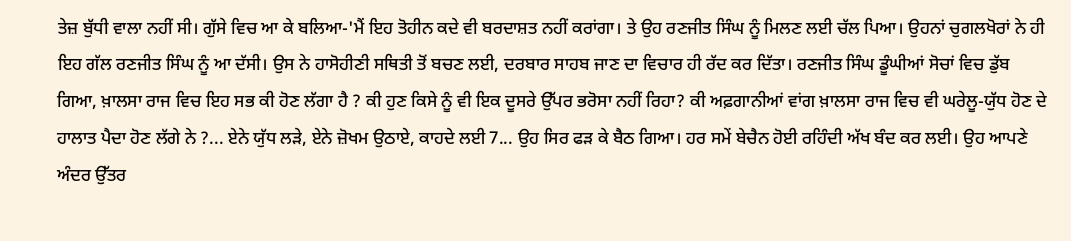ਤੇਜ਼ ਬੁੱਧੀ ਵਾਲਾ ਨਹੀਂ ਸੀ। ਗੁੱਸੇ ਵਿਚ ਆ ਕੇ ਬਲਿਆ-'ਮੈਂ ਇਹ ਤੋਹੀਨ ਕਦੇ ਵੀ ਬਰਦਾਸ਼ਤ ਨਹੀਂ ਕਰਾਂਗਾ। ਤੇ ਉਹ ਰਣਜੀਤ ਸਿੰਘ ਨੂੰ ਮਿਲਣ ਲਈ ਚੱਲ ਪਿਆ। ਉਹਨਾਂ ਚੁਗਲਖੋਰਾਂ ਨੇ ਹੀ ਇਹ ਗੱਲ ਰਣਜੀਤ ਸਿੰਘ ਨੂੰ ਆ ਦੱਸੀ। ਉਸ ਨੇ ਹਾਸੋਹੀਣੀ ਸਥਿਤੀ ਤੋਂ ਬਚਣ ਲਈ, ਦਰਬਾਰ ਸਾਹਬ ਜਾਣ ਦਾ ਵਿਚਾਰ ਹੀ ਰੱਦ ਕਰ ਦਿੱਤਾ। ਰਣਜੀਤ ਸਿੰਘ ਡੂੰਘੀਆਂ ਸੋਚਾਂ ਵਿਚ ਡੁੱਬ ਗਿਆ, ਖ਼ਾਲਸਾ ਰਾਜ ਵਿਚ ਇਹ ਸਭ ਕੀ ਹੋਣ ਲੱਗਾ ਹੈ ? ਕੀ ਹੁਣ ਕਿਸੇ ਨੂੰ ਵੀ ਇਕ ਦੂਸਰੇ ਉੱਪਰ ਭਰੋਸਾ ਨਹੀਂ ਰਿਹਾ? ਕੀ ਅਫ਼ਗਾਨੀਆਂ ਵਾਂਗ ਖ਼ਾਲਸਾ ਰਾਜ ਵਿਚ ਵੀ ਘਰੇਲੂ-ਯੁੱਧ ਹੋਣ ਦੇ ਹਾਲਾਤ ਪੈਦਾ ਹੋਣ ਲੱਗੇ ਨੇ ?... ਏਨੇ ਯੁੱਧ ਲੜੇ, ਏਨੇ ਜ਼ੋਖਮ ਉਠਾਏ, ਕਾਹਦੇ ਲਈ 7... ਉਹ ਸਿਰ ਫੜ ਕੇ ਬੈਠ ਗਿਆ। ਹਰ ਸਮੇਂ ਬੇਚੈਨ ਹੋਈ ਰਹਿੰਦੀ ਅੱਖ ਬੰਦ ਕਰ ਲਈ। ਉਹ ਆਪਣੇ ਅੰਦਰ ਉੱਤਰ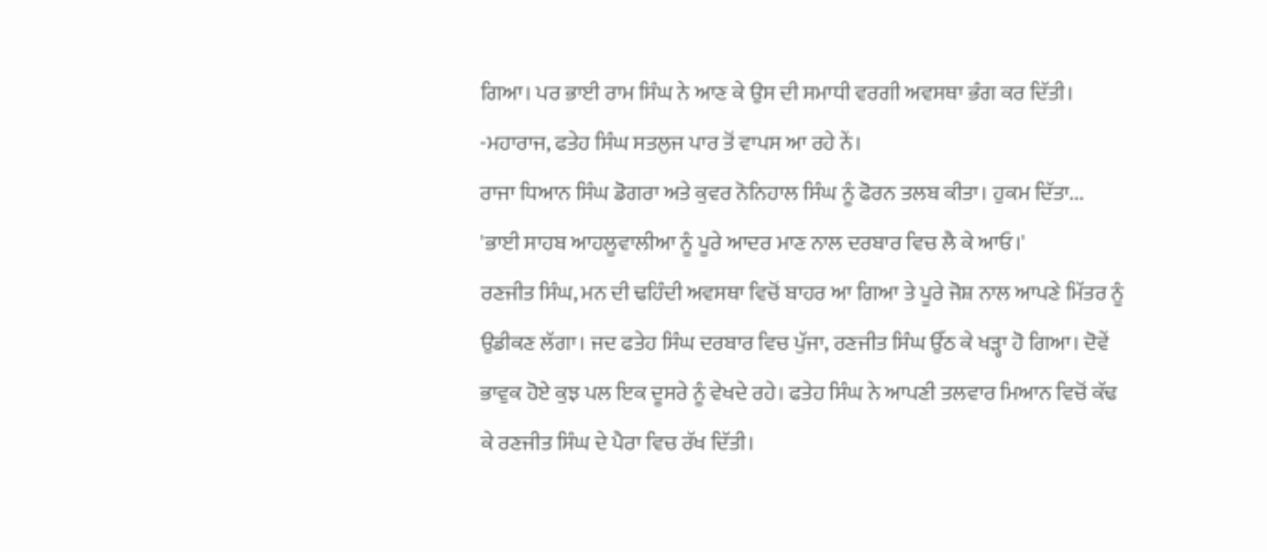ਗਿਆ। ਪਰ ਭਾਈ ਰਾਮ ਸਿੰਘ ਨੇ ਆਣ ਕੇ ਉਸ ਦੀ ਸਮਾਧੀ ਵਰਗੀ ਅਵਸਥਾ ਭੰਗ ਕਰ ਦਿੱਤੀ।
-ਮਹਾਰਾਜ, ਫਤੇਹ ਸਿੰਘ ਸਤਲੁਜ ਪਾਰ ਤੋਂ ਵਾਪਸ ਆ ਰਹੇ ਨੇਂ।
ਰਾਜਾ ਧਿਆਨ ਸਿੰਘ ਡੋਗਰਾ ਅਤੇ ਕੁਵਰ ਨੋਨਿਹਾਲ ਸਿੰਘ ਨੂੰ ਫੋਰਨ ਤਲਬ ਕੀਤਾ। ਹੁਕਮ ਦਿੱਤਾ... 'ਭਾਈ ਸਾਹਬ ਆਹਲੂਵਾਲੀਆ ਨੂੰ ਪੂਰੇ ਆਦਰ ਮਾਣ ਨਾਲ ਦਰਬਾਰ ਵਿਚ ਲੈ ਕੇ ਆਓ।'
ਰਣਜੀਤ ਸਿੰਘ, ਮਨ ਦੀ ਢਹਿੰਦੀ ਅਵਸਥਾ ਵਿਚੋਂ ਬਾਹਰ ਆ ਗਿਆ ਤੇ ਪੂਰੇ ਜੋਸ਼ ਨਾਲ ਆਪਣੇ ਮਿੱਤਰ ਨੂੰ ਉਡੀਕਣ ਲੱਗਾ। ਜਦ ਫਤੇਹ ਸਿੰਘ ਦਰਬਾਰ ਵਿਚ ਪੁੱਜਾ, ਰਣਜੀਤ ਸਿੰਘ ਉੱਠ ਕੇ ਖੜ੍ਹਾ ਹੋ ਗਿਆ। ਦੋਵੇਂ ਭਾਵੁਕ ਹੋਏ ਕੁਝ ਪਲ ਇਕ ਦੂਸਰੇ ਨੂੰ ਵੇਖਦੇ ਰਹੇ। ਫਤੇਹ ਸਿੰਘ ਨੇ ਆਪਣੀ ਤਲਵਾਰ ਮਿਆਨ ਵਿਚੋਂ ਕੱਢ ਕੇ ਰਣਜੀਤ ਸਿੰਘ ਦੇ ਪੈਰਾ ਵਿਚ ਰੱਖ ਦਿੱਤੀ।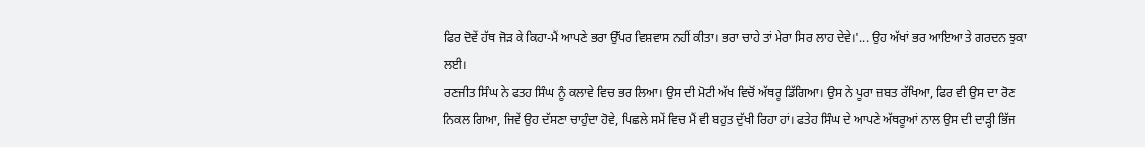ਫਿਰ ਦੋਵੇਂ ਹੱਥ ਜੋੜ ਕੇ ਕਿਹਾ-ਮੈਂ ਆਪਣੇ ਭਰਾ ਉੱਪਰ ਵਿਸ਼ਵਾਸ ਨਹੀਂ ਕੀਤਾ। ਭਰਾ ਚਾਹੇ ਤਾਂ ਮੇਰਾ ਸਿਰ ਲਾਹ ਦੇਵੇ।'... ਉਹ ਅੱਖਾਂ ਭਰ ਆਇਆ ਤੇ ਗਰਦਨ ਝੁਕਾ ਲਈ।
ਰਣਜੀਤ ਸਿੰਘ ਨੇ ਫਤਹ ਸਿੰਘ ਨੂੰ ਕਲਾਵੇ ਵਿਚ ਭਰ ਲਿਆ। ਉਸ ਦੀ ਮੋਟੀ ਅੱਖ ਵਿਚੋਂ ਅੱਥਰੂ ਡਿੱਗਿਆ। ਉਸ ਨੇ ਪੂਰਾ ਜ਼ਬਤ ਰੱਖਿਆ, ਫਿਰ ਵੀ ਉਸ ਦਾ ਰੋਣ ਨਿਕਲ ਗਿਆ, ਜਿਵੇਂ ਉਹ ਦੱਸਣਾ ਚਾਹੁੰਦਾ ਹੋਵੇ, ਪਿਛਲੇ ਸਮੇਂ ਵਿਚ ਮੈਂ ਵੀ ਬਹੁਤ ਦੁੱਖੀ ਰਿਹਾ ਹਾਂ। ਫਤੇਹ ਸਿੰਘ ਦੇ ਆਪਣੇ ਅੱਥਰੂਆਂ ਨਾਲ ਉਸ ਦੀ ਦਾੜ੍ਹੀ ਭਿੱਜ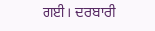ਗਈ। ਦਰਬਾਰੀ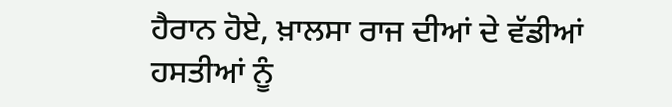ਹੈਰਾਨ ਹੋਏ, ਖ਼ਾਲਸਾ ਰਾਜ ਦੀਆਂ ਦੇ ਵੱਡੀਆਂ ਹਸਤੀਆਂ ਨੂੰ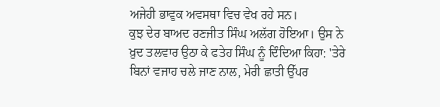ਅਜੇਹੀ ਭਾਵੁਕ ਅਵਸਥਾ ਵਿਚ ਵੇਖ ਰਹੇ ਸਨ।
ਕੁਝ ਦੇਰ ਬਾਅਦ ਰਣਜੀਤ ਸਿੰਘ ਅਲੱਗ ਹੋਇਆ। ਉਸ ਨੇ ਖ਼ੁਦ ਤਲਵਾਰ ਉਠਾ ਕੇ ਫਤੇਹ ਸਿੰਘ ਨੂੰ ਦਿੰਦਿਆ ਕਿਹਾ: 'ਤੇਰੇ ਬਿਨਾਂ ਵਜਾਹ ਚਲੇ ਜਾਣ ਨਾਲ, ਮੇਰੀ ਛਾਤੀ ਉੱਪਰ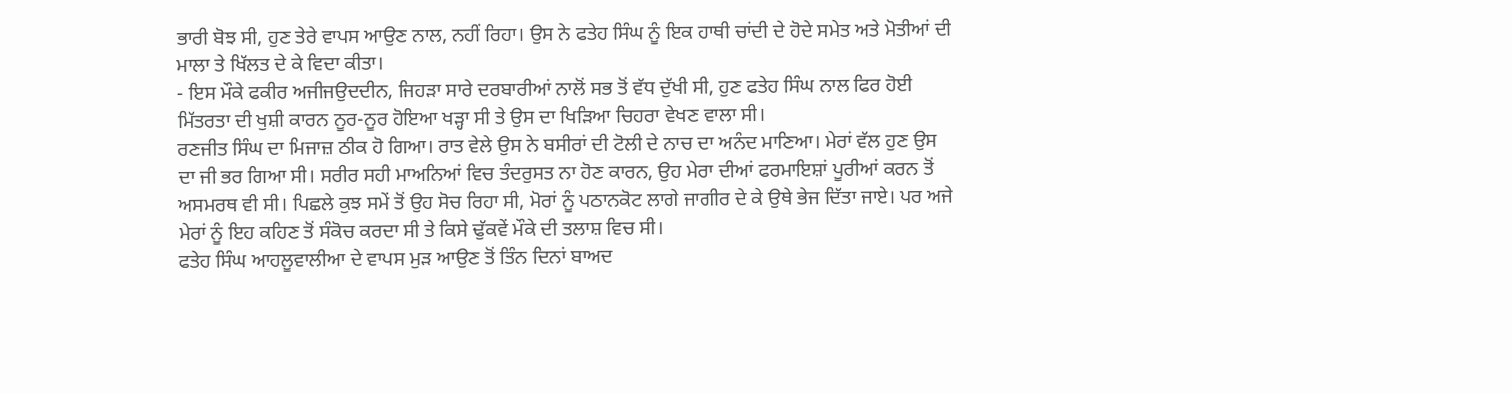ਭਾਰੀ ਬੋਝ ਸੀ, ਹੁਣ ਤੇਰੇ ਵਾਪਸ ਆਉਣ ਨਾਲ, ਨਹੀਂ ਰਿਹਾ। ਉਸ ਨੇ ਫਤੇਹ ਸਿੰਘ ਨੂੰ ਇਕ ਹਾਥੀ ਚਾਂਦੀ ਦੇ ਹੋਦੇ ਸਮੇਤ ਅਤੇ ਮੋਤੀਆਂ ਦੀ ਮਾਲਾ ਤੇ ਖਿੱਲਤ ਦੇ ਕੇ ਵਿਦਾ ਕੀਤਾ।
- ਇਸ ਮੌਕੇ ਫਕੀਰ ਅਜੀਜਉਦਦੀਨ, ਜਿਹੜਾ ਸਾਰੇ ਦਰਬਾਰੀਆਂ ਨਾਲੋਂ ਸਭ ਤੋਂ ਵੱਧ ਦੁੱਖੀ ਸੀ, ਹੁਣ ਫਤੇਹ ਸਿੰਘ ਨਾਲ ਫਿਰ ਹੋਈ ਮਿੱਤਰਤਾ ਦੀ ਖੁਸ਼ੀ ਕਾਰਨ ਨੂਰ-ਨੂਰ ਹੋਇਆ ਖੜ੍ਹਾ ਸੀ ਤੇ ਉਸ ਦਾ ਖਿੜਿਆ ਚਿਹਰਾ ਵੇਖਣ ਵਾਲਾ ਸੀ।
ਰਣਜੀਤ ਸਿੰਘ ਦਾ ਮਿਜਾਜ਼ ਠੀਕ ਹੋ ਗਿਆ। ਰਾਤ ਵੇਲੇ ਉਸ ਨੇ ਬਸੀਰਾਂ ਦੀ ਟੋਲੀ ਦੇ ਨਾਚ ਦਾ ਅਨੰਦ ਮਾਣਿਆ। ਮੇਰਾਂ ਵੱਲ ਹੁਣ ਉਸ ਦਾ ਜੀ ਭਰ ਗਿਆ ਸੀ। ਸਰੀਰ ਸਹੀ ਮਾਅਨਿਆਂ ਵਿਚ ਤੰਦਰੁਸਤ ਨਾ ਹੋਣ ਕਾਰਨ, ਉਹ ਮੇਰਾ ਦੀਆਂ ਫਰਮਾਇਸ਼ਾਂ ਪੂਰੀਆਂ ਕਰਨ ਤੋਂ ਅਸਮਰਥ ਵੀ ਸੀ। ਪਿਛਲੇ ਕੁਝ ਸਮੇਂ ਤੋਂ ਉਹ ਸੋਚ ਰਿਹਾ ਸੀ, ਮੋਰਾਂ ਨੂੰ ਪਠਾਨਕੋਟ ਲਾਗੇ ਜਾਗੀਰ ਦੇ ਕੇ ਉਥੇ ਭੇਜ ਦਿੱਤਾ ਜਾਏ। ਪਰ ਅਜੇ ਮੇਰਾਂ ਨੂੰ ਇਹ ਕਹਿਣ ਤੋਂ ਸੰਕੋਚ ਕਰਦਾ ਸੀ ਤੇ ਕਿਸੇ ਢੁੱਕਵੇਂ ਮੌਕੇ ਦੀ ਤਲਾਸ਼ ਵਿਚ ਸੀ।
ਫਤੇਹ ਸਿੰਘ ਆਹਲੂਵਾਲੀਆ ਦੇ ਵਾਪਸ ਮੁੜ ਆਉਣ ਤੋਂ ਤਿੰਨ ਦਿਨਾਂ ਬਾਅਦ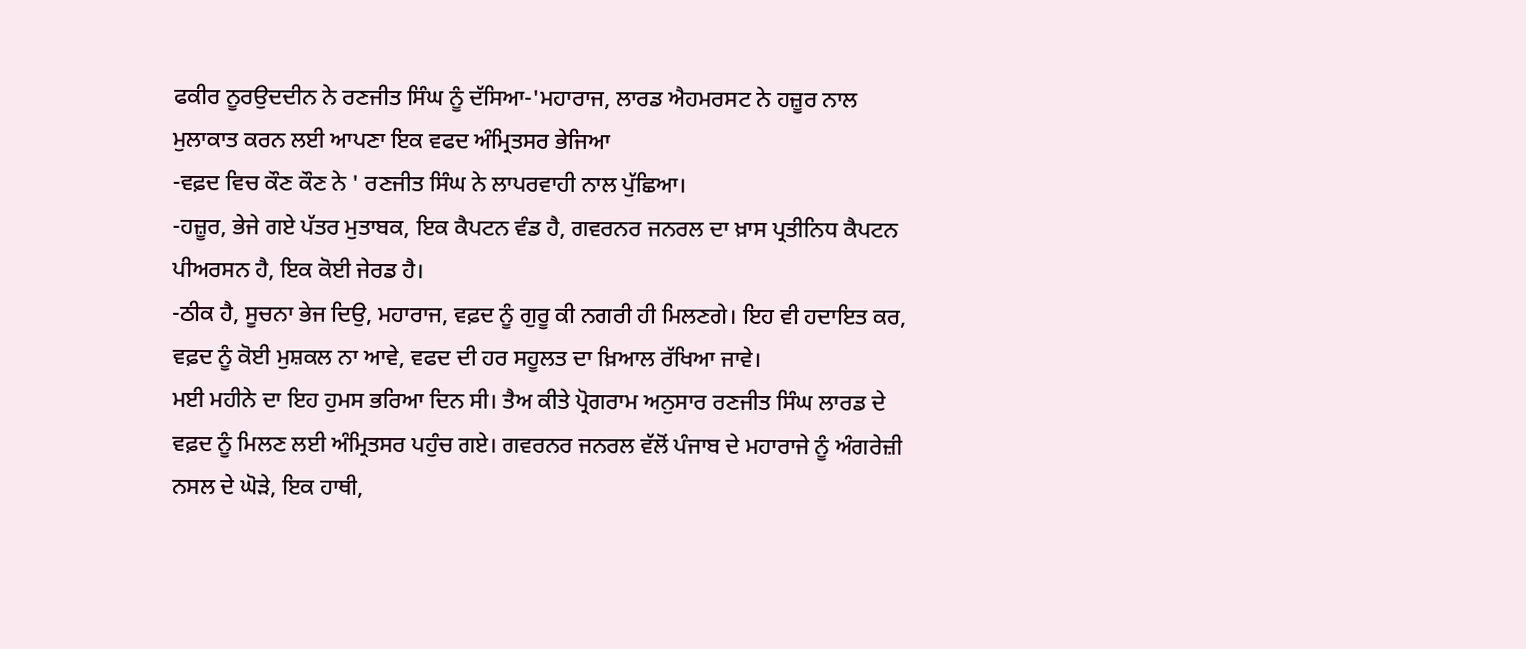ਫਕੀਰ ਨੂਰਉਦਦੀਨ ਨੇ ਰਣਜੀਤ ਸਿੰਘ ਨੂੰ ਦੱਸਿਆ-'ਮਹਾਰਾਜ, ਲਾਰਡ ਐਹਮਰਸਟ ਨੇ ਹਜ਼ੂਰ ਨਾਲ ਮੁਲਾਕਾਤ ਕਰਨ ਲਈ ਆਪਣਾ ਇਕ ਵਫਦ ਅੰਮ੍ਰਿਤਸਰ ਭੇਜਿਆ
-ਵਫ਼ਦ ਵਿਚ ਕੌਣ ਕੌਣ ਨੇ ' ਰਣਜੀਤ ਸਿੰਘ ਨੇ ਲਾਪਰਵਾਹੀ ਨਾਲ ਪੁੱਛਿਆ।
-ਹਜ਼ੂਰ, ਭੇਜੇ ਗਏ ਪੱਤਰ ਮੁਤਾਬਕ, ਇਕ ਕੈਪਟਨ ਵੰਡ ਹੈ, ਗਵਰਨਰ ਜਨਰਲ ਦਾ ਖ਼ਾਸ ਪ੍ਰਤੀਨਿਧ ਕੈਪਟਨ ਪੀਅਰਸਨ ਹੈ, ਇਕ ਕੋਈ ਜੇਰਡ ਹੈ।
-ਠੀਕ ਹੈ, ਸੂਚਨਾ ਭੇਜ ਦਿਉ, ਮਹਾਰਾਜ, ਵਫ਼ਦ ਨੂੰ ਗੁਰੂ ਕੀ ਨਗਰੀ ਹੀ ਮਿਲਣਗੇ। ਇਹ ਵੀ ਹਦਾਇਤ ਕਰ, ਵਫ਼ਦ ਨੂੰ ਕੋਈ ਮੁਸ਼ਕਲ ਨਾ ਆਵੇ, ਵਫਦ ਦੀ ਹਰ ਸਹੂਲਤ ਦਾ ਖ਼ਿਆਲ ਰੱਖਿਆ ਜਾਵੇ।
ਮਈ ਮਹੀਨੇ ਦਾ ਇਹ ਹੁਮਸ ਭਰਿਆ ਦਿਨ ਸੀ। ਤੈਅ ਕੀਤੇ ਪ੍ਰੋਗਰਾਮ ਅਨੁਸਾਰ ਰਣਜੀਤ ਸਿੰਘ ਲਾਰਡ ਦੇ ਵਫ਼ਦ ਨੂੰ ਮਿਲਣ ਲਈ ਅੰਮ੍ਰਿਤਸਰ ਪਹੁੰਚ ਗਏ। ਗਵਰਨਰ ਜਨਰਲ ਵੱਲੋਂ ਪੰਜਾਬ ਦੇ ਮਹਾਰਾਜੇ ਨੂੰ ਅੰਗਰੇਜ਼ੀ ਨਸਲ ਦੇ ਘੋੜੇ, ਇਕ ਹਾਥੀ,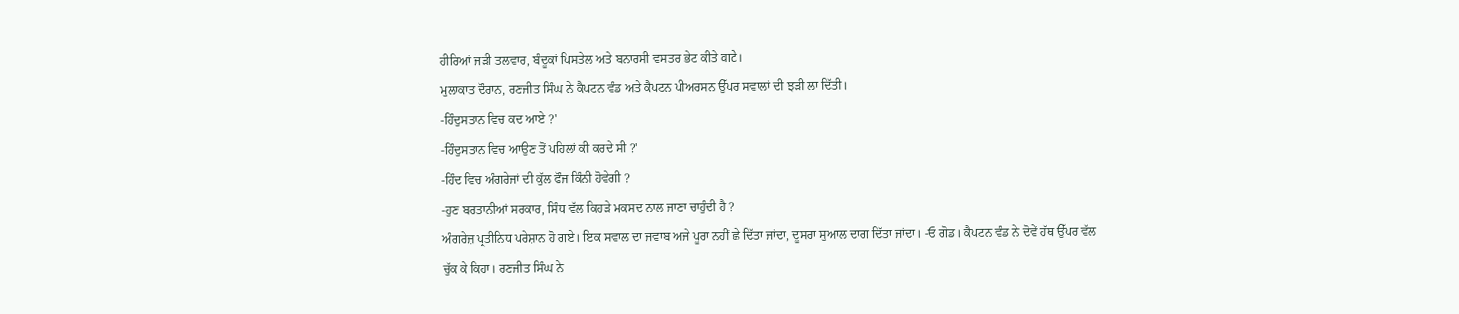ਹੀਰਿਆਂ ਜੜੀ ਤਲਵਾਰ, ਬੰਦੂਕਾਂ ਪਿਸਤੇਲ ਅਤੇ ਬਨਾਰਸੀ ਵਸਤਰ ਭੇਟ ਕੀਤੇ वाटे।
ਮੁਲਾਕਾਤ ਦੌਰਾਨ, ਰਣਜੀਤ ਸਿੰਘ ਨੇ ਕੈਪਟਨ ਵੰਡ ਅਤੇ ਕੈਪਟਨ ਪੀਅਰਸਨ ਉੱਪਰ ਸਵਾਲਾਂ ਦੀ ਝੜੀ ਲਾ ਦਿੱਤੀ।
-ਹਿੰਦੁਸਤਾਨ ਵਿਚ ਕਦ ਆਏ ?'
-ਹਿੰਦੁਸਤਾਨ ਵਿਚ ਆਉਣ ਤੋਂ ਪਹਿਲਾਂ ਕੀ ਕਰਦੇ ਸੀ ?'
-ਹਿੰਦ ਵਿਚ ਅੰਗਰੇਜਾਂ ਦੀ ਕੁੱਲ ਫੌਜ ਕਿੰਨੀ ਹੋਵੇਗੀ ?
-ਹੁਣ ਬਰਤਾਨੀਆਂ ਸਰਕਾਰ, ਸਿੰਧ ਵੱਲ ਕਿਹੜੇ ਮਕਸਦ ਨਾਲ ਜਾਣਾ ਚਾਹੁੰਦੀ ਹੈ ?
ਅੰਗਰੇਜ਼ ਪ੍ਰਤੀਨਿਧ ਪਰੇਸ਼ਾਨ ਹੋ ਗਏ। ਇਕ ਸਵਾਲ ਦਾ ਜਵਾਬ ਅਜੇ ਪੂਰਾ ਨਹੀਂ ਛੇ ਦਿੱਤਾ ਜਾਂਦਾ, ਦੂਸਰਾ ਸੁਆਲ ਦਾਗ ਦਿੱਤਾ ਜਾਂਦਾ। -ਓ ਗੋਡ। ਕੈਪਟਨ ਵੰਡ ਨੇ ਦੋਵੇਂ ਹੱਥ ਉੱਪਰ ਵੱਲ ਚੁੱਕ ਕੇ ਕਿਹਾ। ਰਣਜੀਤ ਸਿੰਘ ਨੇ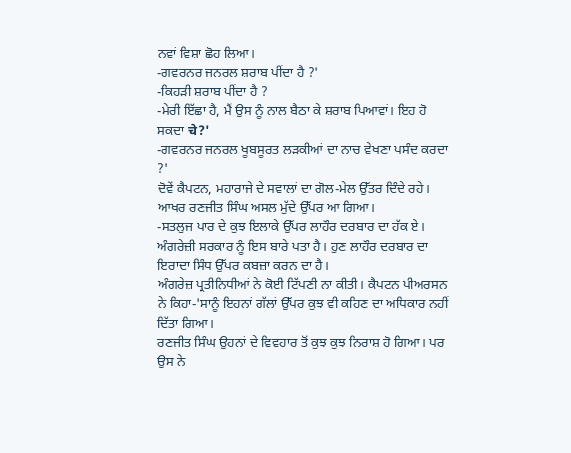ਨਵਾਂ ਵਿਸ਼ਾ ਛੋਹ ਲਿਆ।
-ਗਵਰਨਰ ਜਨਰਲ ਸ਼ਰਾਬ ਪੀਂਦਾ ਹੈ ?'
-ਕਿਹੜੀ ਸ਼ਰਾਬ ਪੀਂਦਾ ਹੈ ?
-ਮੇਰੀ ਇੱਛਾ ਹੈ, ਮੈਂ ਉਸ ਨੂੰ ਨਾਲ ਬੈਠਾ ਕੇ ਸ਼ਰਾਬ ਪਿਆਵਾਂ। ਇਹ ਹੋ ਸਕਦਾ चे?'
-ਗਵਰਨਰ ਜਨਰਲ ਖੂਬਸੂਰਤ ਲੜਕੀਆਂ ਦਾ ਨਾਚ ਵੇਖਣਾ ਪਸੰਦ ਕਰਦਾ ?'
ਦੋਵੇਂ ਕੈਪਟਨ, ਮਹਾਰਾਜੇ ਦੇ ਸਵਾਲਾਂ ਦਾ ਗੋਲ-ਮੇਲ ਉੱਤਰ ਦਿੰਦੇ ਰਹੇ। ਆਖਰ ਰਣਜੀਤ ਸਿੰਘ ਅਸਲ ਮੁੱਦੇ ਉੱਪਰ ਆ ਗਿਆ।
-ਸਤਲੁਜ ਪਾਰ ਦੇ ਕੁਝ ਇਲਾਕੇ ਉੱਪਰ ਲਾਹੌਰ ਦਰਬਾਰ ਦਾ ਹੱਕ ਏ। ਅੰਗਰੇਜ਼ੀ ਸਰਕਾਰ ਨੂੰ ਇਸ ਬਾਰੇ ਪਤਾ ਹੈ। ਹੁਣ ਲਾਹੌਰ ਦਰਬਾਰ ਦਾ ਇਰਾਦਾ ਸਿੰਧ ਉੱਪਰ ਕਬਜ਼ਾ ਕਰਨ ਦਾ ਹੈ।
ਅੰਗਰੇਜ਼ ਪ੍ਰਤੀਨਿਧੀਆਂ ਨੇ ਕੋਈ ਟਿੱਪਣੀ ਨਾ ਕੀਤੀ। ਕੈਪਟਨ ਪੀਅਰਸਨ ਨੇ ਕਿਹਾ-'ਸਾਨੂੰ ਇਹਨਾਂ ਗੱਲਾਂ ਉੱਪਰ ਕੁਝ ਵੀ ਕਹਿਣ ਦਾ ਅਧਿਕਾਰ ਨਹੀਂ ਦਿੱਤਾ ਗਿਆ।
ਰਣਜੀਤ ਸਿੰਘ ਉਹਨਾਂ ਦੇ ਵਿਵਹਾਰ ਤੋਂ ਕੁਝ ਕੁਝ ਨਿਰਾਸ਼ ਹੋ ਗਿਆ। ਪਰ ਉਸ ਨੇ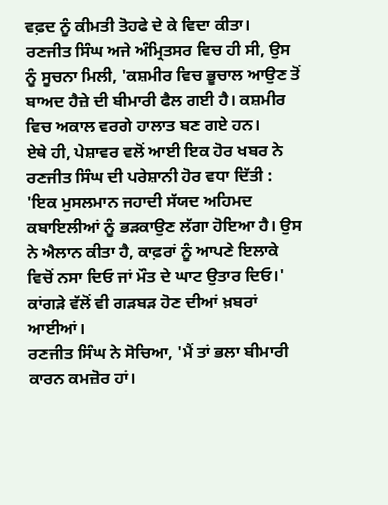ਵਫ਼ਦ ਨੂੰ ਕੀਮਤੀ ਤੋਹਫੇ ਦੇ ਕੇ ਵਿਦਾ ਕੀਤਾ।
ਰਣਜੀਤ ਸਿੰਘ ਅਜੇ ਅੰਮ੍ਰਿਤਸਰ ਵਿਚ ਹੀ ਸੀ, ਉਸ ਨੂੰ ਸੂਚਨਾ ਮਿਲੀ, 'ਕਸ਼ਮੀਰ ਵਿਚ ਭੂਚਾਲ ਆਉਣ ਤੋਂ ਬਾਅਦ ਹੈਜ਼ੇ ਦੀ ਬੀਮਾਰੀ ਫੈਲ ਗਈ ਹੈ। ਕਸ਼ਮੀਰ ਵਿਚ ਅਕਾਲ ਵਰਗੇ ਹਾਲਾਤ ਬਣ ਗਏ ਹਨ।
ਏਥੇ ਹੀ, ਪੇਸ਼ਾਵਰ ਵਲੋਂ ਆਈ ਇਕ ਹੋਰ ਖਬਰ ਨੇ ਰਣਜੀਤ ਸਿੰਘ ਦੀ ਪਰੇਸ਼ਾਨੀ ਹੋਰ ਵਧਾ ਦਿੱਤੀ :
'ਇਕ ਮੁਸਲਮਾਨ ਜਹਾਦੀ ਸੱਯਦ ਅਹਿਮਦ ਕਬਾਇਲੀਆਂ ਨੂੰ ਭੜਕਾਉਣ ਲੱਗਾ ਹੋਇਆ ਹੈ। ਉਸ ਨੇ ਐਲਾਨ ਕੀਤਾ ਹੈ, ਕਾਫ਼ਰਾਂ ਨੂੰ ਆਪਣੇ ਇਲਾਕੇ ਵਿਚੋਂ ਨਸਾ ਦਿਓ ਜਾਂ ਮੌਤ ਦੇ ਘਾਟ ਉਤਾਰ ਦਿਓ।'
ਕਾਂਗੜੇ ਵੱਲੋਂ ਵੀ ਗੜਬੜ ਹੋਣ ਦੀਆਂ ਖ਼ਬਰਾਂ ਆਈਆਂ।
ਰਣਜੀਤ ਸਿੰਘ ਨੇ ਸੋਚਿਆ, 'ਮੈਂ ਤਾਂ ਭਲਾ ਬੀਮਾਰੀ ਕਾਰਨ ਕਮਜ਼ੋਰ ਹਾਂ।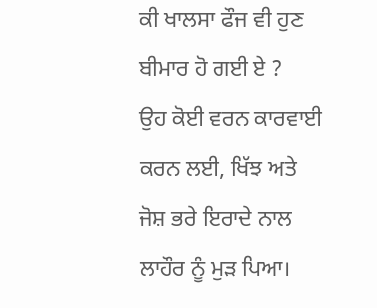ਕੀ ਖਾਲਸਾ ਫੌਜ ਵੀ ਹੁਣ ਬੀਮਾਰ ਹੋ ਗਈ ਏ ?
ਉਹ ਕੋਈ ਵਰਨ ਕਾਰਵਾਈ ਕਰਨ ਲਈ, ਖਿੱਝ ਅਤੇ ਜੋਸ਼ ਭਰੇ ਇਰਾਦੇ ਨਾਲ ਲਾਹੌਰ ਨੂੰ ਮੁੜ ਪਿਆ।